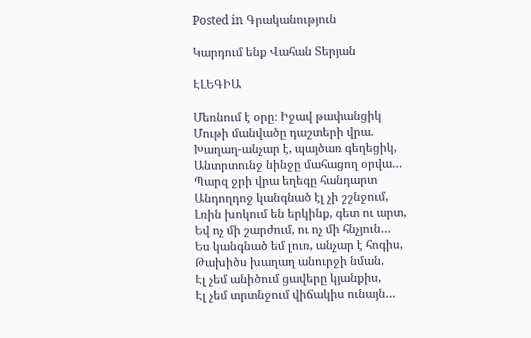Posted in Գրականություն

Կարդում ենք Վահան Տերյան

ԷԼԵԳԻԱ

Մեռնում է օրը։ Իջավ թափանցիկ
Մութի մանվածը դաշտերի վրա.
Խաղաղ-անչար է, պայծառ գեղեցիկ,
Անտրտունջ նինջը մահացող օրվա…
Պարզ ջրի վրա եղեգը հանդարտ
Անդողդոջ կանգնած էլ չի շշնջում,
Լռին խոկում են երկինք, գետ ու արտ,
Եվ ոչ մի շարժում, ու ոչ մի հնչյուն…
Ես կանգնած եմ լուռ, անչար է հոգիս,
Թախիծս խաղաղ անուրջի նման.
Էլ չեմ անիծում ցավերը կյանքիս,
Էլ չեմ տրտնջում վիճակիս ունայն…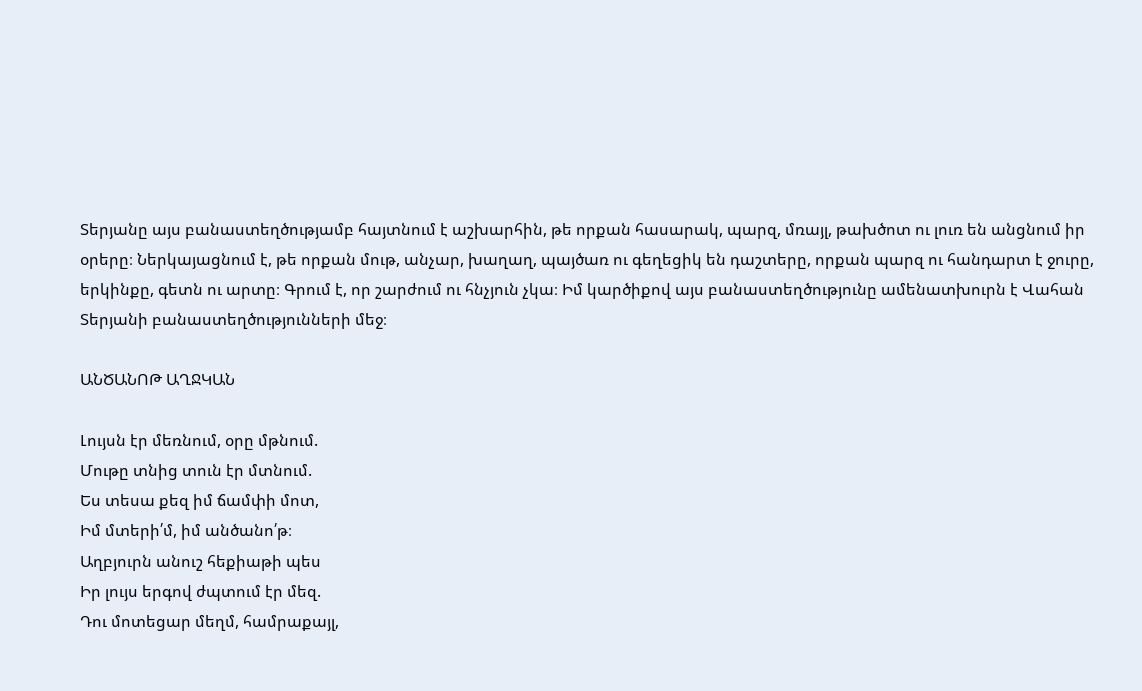Տերյանը այս բանաստեղծությամբ հայտնում է աշխարհին, թե որքան հասարակ, պարզ, մռայլ, թախծոտ ու լուռ են անցնում իր օրերը։ Ներկայացնում է, թե որքան մութ, անչար, խաղաղ, պայծառ ու գեղեցիկ են դաշտերը, որքան պարզ ու հանդարտ է ջուրը, երկինքը, գետն ու արտը։ Գրում է, որ շարժում ու հնչյուն չկա։ Իմ կարծիքով այս բանաստեղծությունը ամենատխուրն է Վահան Տերյանի բանաստեղծությունների մեջ։

ԱՆԾԱՆՈԹ ԱՂՋԿԱՆ

Լույսն էր մեռնում, օրը մթնում.
Մութը տնից տուն էր մտնում.
Ես տեսա քեզ իմ ճամփի մոտ,
Իմ մտերի՛մ, իմ անծանո՛թ։
Աղբյուրն անուշ հեքիաթի պես
Իր լույս երգով ժպտում էր մեզ.
Դու մոտեցար մեղմ, համրաքայլ,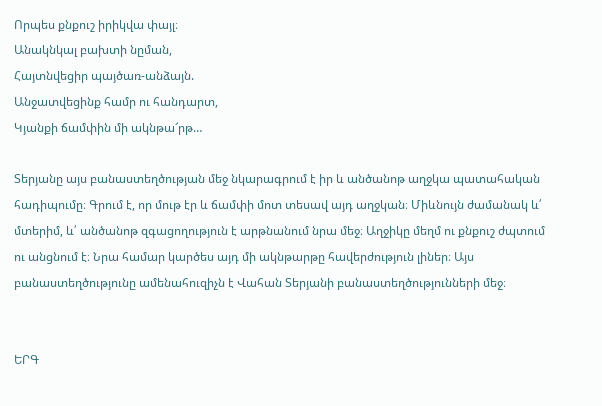Որպես քնքուշ իրիկվա փայլ։
Անակնկալ բախտի նըման,
Հայտնվեցիր պայծառ-անձայն.
Անջատվեցինք համր ու հանդարտ,
Կյանքի ճամփին մի ակնթա՜րթ…

Տերյանը այս բանաստեղծության մեջ նկարագրում է իր և անծանոթ աղջկա պատահական հադիպումը։ Գրում է, որ մութ էր և ճամփի մոտ տեսավ այդ աղջկան։ Միևնույն ժամանակ և՛ մտերիմ, և՛ անծանոթ զգացողություն է արթնանում նրա մեջ։ Աղջիկը մեղմ ու քնքուշ ժպտում ու անցնում է։ Նրա համար կարծես այդ մի ակնթարթը հավերժություն լիներ։ Այս բանաստեղծությունը ամենահուզիչն է Վահան Տերյանի բանաստեղծությունների մեջ։


ԵՐԳ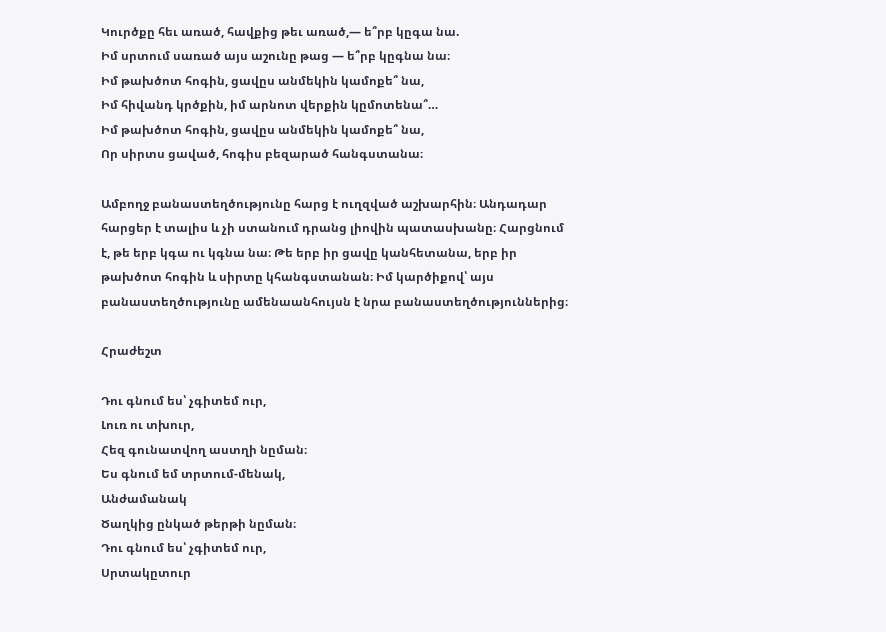Կուրծքը հեւ առած, հավքից թեւ առած,— ե՞րբ կըգա նա.
Իմ սրտում սառած այս աշունը թաց — ե՞րբ կըգնա նա։
Իմ թախծոտ հոգին, ցավըս անմեկին կամոքե՞ նա,
Իմ հիվանդ կրծքին, իմ արնոտ վերքին կըմոտենա՞…
Իմ թախծոտ հոգին, ցավըս անմեկին կամոքե՞ նա,
Որ սիրտս ցաված, հոգիս բեզարած հանգստանա։

Ամբողջ բանաստեղծությունը հարց է ուղզված աշխարհին։ Անդադար հարցեր է տալիս և չի ստանում դրանց լիովին պատասխանը։ Հարցնում է, թե երբ կգա ու կգնա նա։ Թե երբ իր ցավը կանհետանա, երբ իր թախծոտ հոգին և սիրտը կհանգստանան։ Իմ կարծիքով՝ այս բանաստեղծությունը ամենաանհույսն է նրա բանաստեղծություններից։

Հրաժեշտ

Դու գնում ես՝ չգիտեմ ուր,
Լուռ ու տխուր,
Հեզ գունատվող աստղի նըման։
Ես գնում եմ տրտում-մենակ,
Անժամանակ
Ծաղկից ընկած թերթի նըման։
Դու գնում ես՝ չգիտեմ ուր,
Սրտակըտուր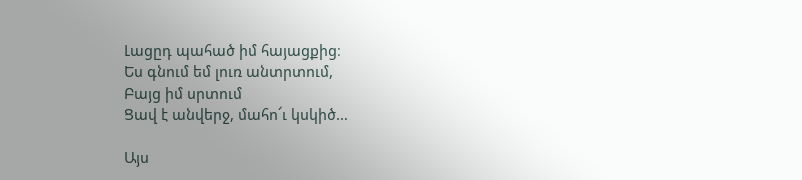Լացըդ պահած իմ հայացքից։
Ես գնում եմ լուռ անտրտում,
Բայց իմ սրտում
Ցավ է անվերջ, մահո՜ւ կսկիծ…

Այս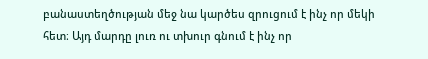բանաստեղծության մեջ նա կարծես զրուցում է ինչ որ մեկի հետ։ Այդ մարդը լուռ ու տխուր գնում է ինչ որ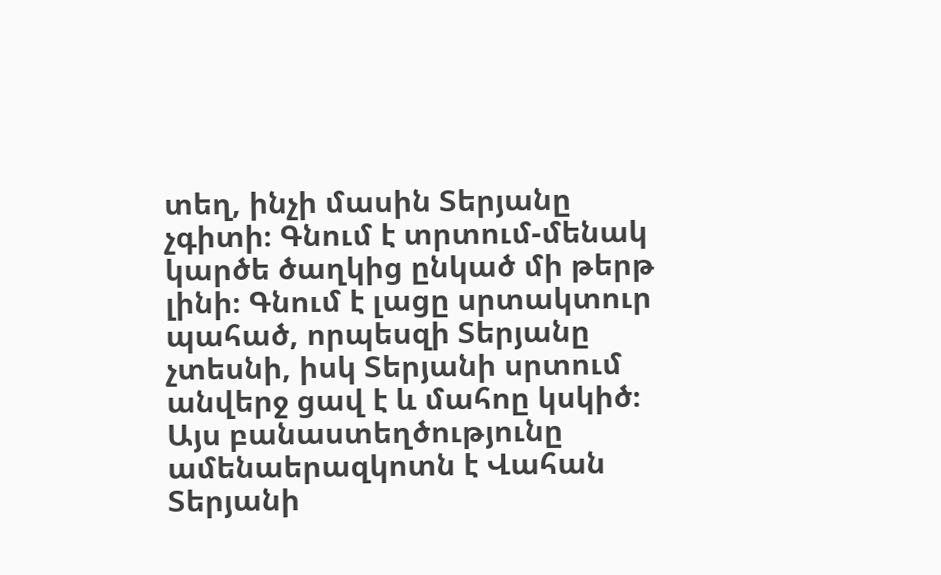տեղ, ինչի մասին Տերյանը չգիտի։ Գնում է տրտում-մենակ կարծե ծաղկից ընկած մի թերթ լինի։ Գնում է լացը սրտակտուր պահած, որպեսզի Տերյանը չտեսնի, իսկ Տերյանի սրտում անվերջ ցավ է և մահոը կսկիծ։ Այս բանաստեղծությունը ամենաերազկոտն է Վահան Տերյանի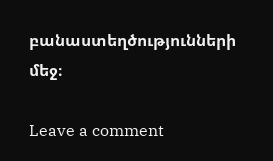բանաստեղծությունների մեջ։

Leave a comment